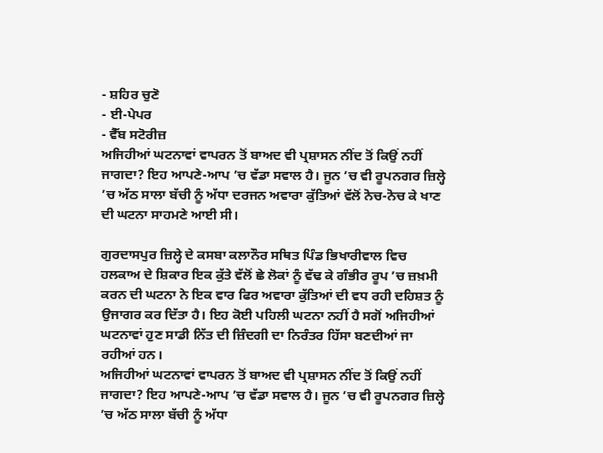- ਸ਼ਹਿਰ ਚੁਣੋ
- ਈ-ਪੇਪਰ
- ਵੈੱਬ ਸਟੋਰੀਜ਼
ਅਜਿਹੀਆਂ ਘਟਨਾਵਾਂ ਵਾਪਰਨ ਤੋਂ ਬਾਅਦ ਵੀ ਪ੍ਰਸ਼ਾਸਨ ਨੀਂਦ ਤੋਂ ਕਿਉਂ ਨਹੀਂ ਜਾਗਦਾ? ਇਹ ਆਪਣੇ-ਆਪ ’ਚ ਵੱਡਾ ਸਵਾਲ ਹੈ। ਜੂਨ ’ਚ ਵੀ ਰੂਪਨਗਰ ਜ਼ਿਲ੍ਹੇ ’ਚ ਅੱਠ ਸਾਲਾ ਬੱਚੀ ਨੂੰ ਅੱਧਾ ਦਰਜਨ ਅਵਾਰਾ ਕੁੱਤਿਆਂ ਵੱਲੋਂ ਨੋਚ-ਨੋਚ ਕੇ ਖਾਣ ਦੀ ਘਟਨਾ ਸਾਹਮਣੇ ਆਈ ਸੀ।

ਗੁਰਦਾਸਪੁਰ ਜ਼ਿਲ੍ਹੇ ਦੇ ਕਸਬਾ ਕਲਾਨੌਰ ਸਥਿਤ ਪਿੰਡ ਭਿਖਾਰੀਵਾਲ ਵਿਚ ਹਲਕਾਅ ਦੇ ਸ਼ਿਕਾਰ ਇਕ ਕੁੱਤੇ ਵੱਲੋਂ ਛੇ ਲੋਕਾਂ ਨੂੰ ਵੱਢ ਕੇ ਗੰਭੀਰ ਰੂਪ ’ਚ ਜ਼ਖ਼ਮੀ ਕਰਨ ਦੀ ਘਟਨਾ ਨੇ ਇਕ ਵਾਰ ਫਿਰ ਅਵਾਰਾ ਕੁੱਤਿਆਂ ਦੀ ਵਧ ਰਹੀ ਦਹਿਸ਼ਤ ਨੂੰ ਉਜਾਗਰ ਕਰ ਦਿੱਤਾ ਹੈ। ਇਹ ਕੋਈ ਪਹਿਲੀ ਘਟਨਾ ਨਹੀਂ ਹੈ ਸਗੋਂ ਅਜਿਹੀਆਂ ਘਟਨਾਵਾਂ ਹੁਣ ਸਾਡੀ ਨਿੱਤ ਦੀ ਜ਼ਿੰਦਗੀ ਦਾ ਨਿਰੰਤਰ ਹਿੱਸਾ ਬਣਦੀਆਂ ਜਾ ਰਹੀਆਂ ਹਨ।
ਅਜਿਹੀਆਂ ਘਟਨਾਵਾਂ ਵਾਪਰਨ ਤੋਂ ਬਾਅਦ ਵੀ ਪ੍ਰਸ਼ਾਸਨ ਨੀਂਦ ਤੋਂ ਕਿਉਂ ਨਹੀਂ ਜਾਗਦਾ? ਇਹ ਆਪਣੇ-ਆਪ ’ਚ ਵੱਡਾ ਸਵਾਲ ਹੈ। ਜੂਨ ’ਚ ਵੀ ਰੂਪਨਗਰ ਜ਼ਿਲ੍ਹੇ ’ਚ ਅੱਠ ਸਾਲਾ ਬੱਚੀ ਨੂੰ ਅੱਧਾ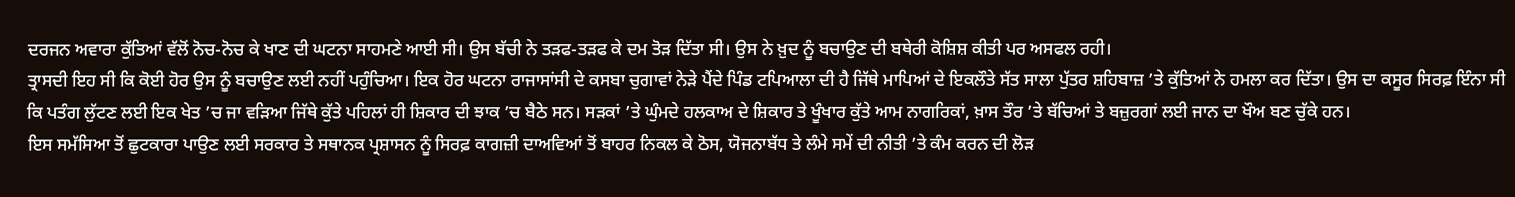ਦਰਜਨ ਅਵਾਰਾ ਕੁੱਤਿਆਂ ਵੱਲੋਂ ਨੋਚ-ਨੋਚ ਕੇ ਖਾਣ ਦੀ ਘਟਨਾ ਸਾਹਮਣੇ ਆਈ ਸੀ। ਉਸ ਬੱਚੀ ਨੇ ਤੜਫ-ਤੜਫ ਕੇ ਦਮ ਤੋੜ ਦਿੱਤਾ ਸੀ। ਉਸ ਨੇ ਖ਼ੁਦ ਨੂੰ ਬਚਾਉਣ ਦੀ ਬਥੇਰੀ ਕੋਸ਼ਿਸ਼ ਕੀਤੀ ਪਰ ਅਸਫਲ ਰਹੀ।
ਤ੍ਰਾਸਦੀ ਇਹ ਸੀ ਕਿ ਕੋਈ ਹੋਰ ਉਸ ਨੂੰ ਬਚਾਉਣ ਲਈ ਨਹੀਂ ਪਹੁੰਚਿਆ। ਇਕ ਹੋਰ ਘਟਨਾ ਰਾਜਾਸਾਂਸੀ ਦੇ ਕਸਬਾ ਚੁਗਾਵਾਂ ਨੇੜੇ ਪੈਂਦੇ ਪਿੰਡ ਟਪਿਆਲਾ ਦੀ ਹੈ ਜਿੱਥੇ ਮਾਪਿਆਂ ਦੇ ਇਕਲੌਤੇ ਸੱਤ ਸਾਲਾ ਪੁੱਤਰ ਸ਼ਹਿਬਾਜ਼ ’ਤੇ ਕੁੱਤਿਆਂ ਨੇ ਹਮਲਾ ਕਰ ਦਿੱਤਾ। ਉਸ ਦਾ ਕਸੂਰ ਸਿਰਫ਼ ਇੰਨਾ ਸੀ ਕਿ ਪਤੰਗ ਲੁੱਟਣ ਲਈ ਇਕ ਖੇਤ ’ਚ ਜਾ ਵੜਿਆ ਜਿੱਥੇ ਕੁੱਤੇ ਪਹਿਲਾਂ ਹੀ ਸ਼ਿਕਾਰ ਦੀ ਝਾਕ ’ਚ ਬੈਠੇ ਸਨ। ਸੜਕਾਂ ’ਤੇ ਘੁੰਮਦੇ ਹਲਕਾਅ ਦੇ ਸ਼ਿਕਾਰ ਤੇ ਖੂੰਖਾਰ ਕੁੱਤੇ ਆਮ ਨਾਗਰਿਕਾਂ, ਖ਼ਾਸ ਤੌਰ ’ਤੇ ਬੱਚਿਆਂ ਤੇ ਬਜ਼ੁਰਗਾਂ ਲਈ ਜਾਨ ਦਾ ਖੌਅ ਬਣ ਚੁੱਕੇ ਹਨ।
ਇਸ ਸਮੱਸਿਆ ਤੋਂ ਛੁਟਕਾਰਾ ਪਾਉਣ ਲਈ ਸਰਕਾਰ ਤੇ ਸਥਾਨਕ ਪ੍ਰਸ਼ਾਸਨ ਨੂੰ ਸਿਰਫ਼ ਕਾਗਜ਼ੀ ਦਾਅਵਿਆਂ ਤੋਂ ਬਾਹਰ ਨਿਕਲ ਕੇ ਠੋਸ, ਯੋਜਨਾਬੱਧ ਤੇ ਲੰਮੇ ਸਮੇਂ ਦੀ ਨੀਤੀ ’ਤੇ ਕੰਮ ਕਰਨ ਦੀ ਲੋੜ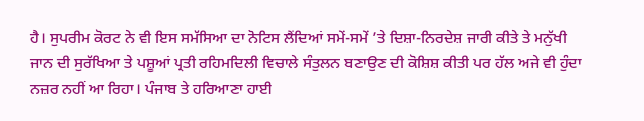ਹੈ। ਸੁਪਰੀਮ ਕੋਰਟ ਨੇ ਵੀ ਇਸ ਸਮੱਸਿਆ ਦਾ ਨੋਟਿਸ ਲੈਂਦਿਆਂ ਸਮੇਂ-ਸਮੇਂ ’ਤੇ ਦਿਸ਼ਾ-ਨਿਰਦੇਸ਼ ਜਾਰੀ ਕੀਤੇ ਤੇ ਮਨੁੱਖੀ ਜਾਨ ਦੀ ਸੁਰੱਖਿਆ ਤੇ ਪਸ਼ੂਆਂ ਪ੍ਰਤੀ ਰਹਿਮਦਿਲੀ ਵਿਚਾਲੇ ਸੰਤੁਲਨ ਬਣਾਉਣ ਦੀ ਕੋਸ਼ਿਸ਼ ਕੀਤੀ ਪਰ ਹੱਲ ਅਜੇ ਵੀ ਹੁੰਦਾ ਨਜ਼ਰ ਨਹੀਂ ਆ ਰਿਹਾ। ਪੰਜਾਬ ਤੇ ਹਰਿਆਣਾ ਹਾਈ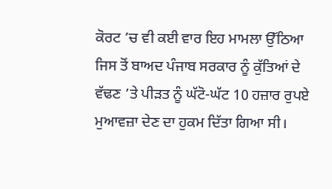ਕੋਰਟ ’ਚ ਵੀ ਕਈ ਵਾਰ ਇਹ ਮਾਮਲਾ ਉੱਠਿਆ ਜਿਸ ਤੋਂ ਬਾਅਦ ਪੰਜਾਬ ਸਰਕਾਰ ਨੂੰ ਕੁੱਤਿਆਂ ਦੇ ਵੱਢਣ ’ਤੇ ਪੀੜਤ ਨੂੰ ਘੱਟੋ-ਘੱਟ 10 ਹਜ਼ਾਰ ਰੁਪਏ ਮੁਆਵਜ਼ਾ ਦੇਣ ਦਾ ਹੁਕਮ ਦਿੱਤਾ ਗਿਆ ਸੀ।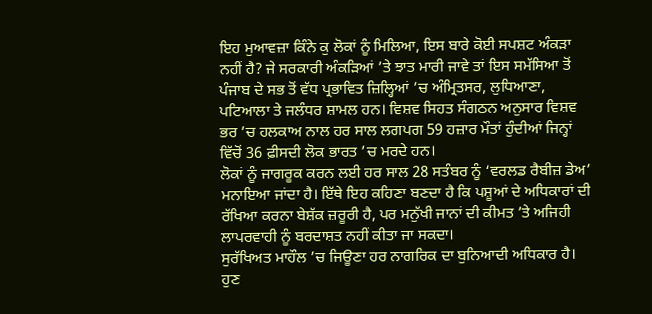ਇਹ ਮੁਆਵਜ਼ਾ ਕਿੰਨੇ ਕੁ ਲੋਕਾਂ ਨੂੰ ਮਿਲਿਆ, ਇਸ ਬਾਰੇ ਕੋਈ ਸਪਸ਼ਟ ਅੰਕੜਾ ਨਹੀਂ ਹੈ? ਜੇ ਸਰਕਾਰੀ ਅੰਕੜਿਆਂ ’ਤੇ ਝਾਤ ਮਾਰੀ ਜਾਵੇ ਤਾਂ ਇਸ ਸਮੱਸਿਆ ਤੋਂ ਪੰਜਾਬ ਦੇ ਸਭ ਤੋਂ ਵੱਧ ਪ੍ਰਭਾਵਿਤ ਜ਼ਿਲ੍ਹਿਆਂ ’ਚ ਅੰਮ੍ਰਿਤਸਰ, ਲੁਧਿਆਣਾ, ਪਟਿਆਲਾ ਤੇ ਜਲੰਧਰ ਸ਼ਾਮਲ ਹਨ। ਵਿਸ਼ਵ ਸਿਹਤ ਸੰਗਠਨ ਅਨੁਸਾਰ ਵਿਸ਼ਵ ਭਰ ’ਚ ਹਲਕਾਅ ਨਾਲ ਹਰ ਸਾਲ ਲਗਪਗ 59 ਹਜ਼ਾਰ ਮੌਤਾਂ ਹੁੰਦੀਆਂ ਜਿਨ੍ਹਾਂ ਵਿੱਚੋਂ 36 ਫ਼ੀਸਦੀ ਲੋਕ ਭਾਰਤ ’ਚ ਮਰਦੇ ਹਨ।
ਲੋਕਾਂ ਨੂੰ ਜਾਗਰੂਕ ਕਰਨ ਲਈ ਹਰ ਸਾਲ 28 ਸਤੰਬਰ ਨੂੰ ‘ਵਰਲਡ ਰੈਬੀਜ਼ ਡੇਅ’ ਮਨਾਇਆ ਜਾਂਦਾ ਹੈ। ਇੱਥੇ ਇਹ ਕਹਿਣਾ ਬਣਦਾ ਹੈ ਕਿ ਪਸ਼ੂਆਂ ਦੇ ਅਧਿਕਾਰਾਂ ਦੀ ਰੱਖਿਆ ਕਰਨਾ ਬੇਸ਼ੱਕ ਜ਼ਰੂਰੀ ਹੈ, ਪਰ ਮਨੁੱਖੀ ਜਾਨਾਂ ਦੀ ਕੀਮਤ ’ਤੇ ਅਜਿਹੀ ਲਾਪਰਵਾਹੀ ਨੂੰ ਬਰਦਾਸ਼ਤ ਨਹੀਂ ਕੀਤਾ ਜਾ ਸਕਦਾ।
ਸੁਰੱਖਿਅਤ ਮਾਹੌਲ ’ਚ ਜਿਊਣਾ ਹਰ ਨਾਗਰਿਕ ਦਾ ਬੁਨਿਆਦੀ ਅਧਿਕਾਰ ਹੈ। ਹੁਣ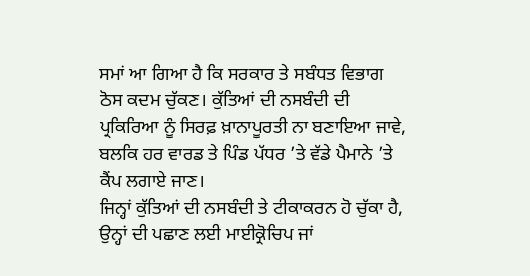ਸਮਾਂ ਆ ਗਿਆ ਹੈ ਕਿ ਸਰਕਾਰ ਤੇ ਸਬੰਧਤ ਵਿਭਾਗ ਠੋਸ ਕਦਮ ਚੁੱਕਣ। ਕੁੱਤਿਆਂ ਦੀ ਨਸਬੰਦੀ ਦੀ ਪ੍ਰਕਿਰਿਆ ਨੂੰ ਸਿਰਫ਼ ਖ਼ਾਨਾਪੂਰਤੀ ਨਾ ਬਣਾਇਆ ਜਾਵੇ, ਬਲਕਿ ਹਰ ਵਾਰਡ ਤੇ ਪਿੰਡ ਪੱਧਰ ’ਤੇ ਵੱਡੇ ਪੈਮਾਨੇ ’ਤੇ ਕੈਂਪ ਲਗਾਏ ਜਾਣ।
ਜਿਨ੍ਹਾਂ ਕੁੱਤਿਆਂ ਦੀ ਨਸਬੰਦੀ ਤੇ ਟੀਕਾਕਰਨ ਹੋ ਚੁੱਕਾ ਹੈ, ਉਨ੍ਹਾਂ ਦੀ ਪਛਾਣ ਲਈ ਮਾਈਕ੍ਰੋਚਿਪ ਜਾਂ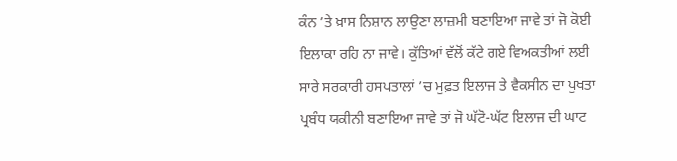ਕੰਨ ’ਤੇ ਖ਼ਾਸ ਨਿਸ਼ਾਨ ਲਾਉਣਾ ਲਾਜ਼ਮੀ ਬਣਾਇਆ ਜਾਵੇ ਤਾਂ ਜੋ ਕੋਈ ਇਲਾਕਾ ਰਹਿ ਨਾ ਜਾਵੇ। ਕੁੱਤਿਆਂ ਵੱਲੋਂ ਕੱਟੇ ਗਏ ਵਿਅਕਤੀਆਂ ਲਈ ਸਾਰੇ ਸਰਕਾਰੀ ਹਸਪਤਾਲਾਂ ’ਚ ਮੁਫ਼ਤ ਇਲਾਜ ਤੇ ਵੈਕਸੀਨ ਦਾ ਪੁਖਤਾ ਪ੍ਰਬੰਧ ਯਕੀਨੀ ਬਣਾਇਆ ਜਾਵੇ ਤਾਂ ਜੋ ਘੱਟੋ-ਘੱਟ ਇਲਾਜ ਦੀ ਘਾਟ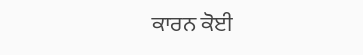ਕਾਰਨ ਕੋਈ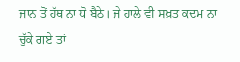ਜਾਨ ਤੋਂ ਹੱਥ ਨਾ ਧੋ ਬੈਠੇ। ਜੇ ਹਾਲੇ ਵੀ ਸਖ਼ਤ ਕਦਮ ਨਾ ਚੁੱਕੇ ਗਏ ਤਾਂ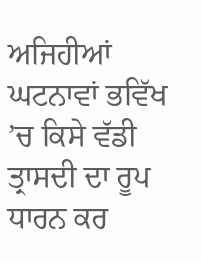ਅਜਿਹੀਆਂ ਘਟਨਾਵਾਂ ਭਵਿੱਖ ’ਚ ਕਿਸੇ ਵੱਡੀ ਤ੍ਰਾਸਦੀ ਦਾ ਰੂਪ ਧਾਰਨ ਕਰ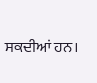ਸਕਦੀਆਂ ਹਨ।